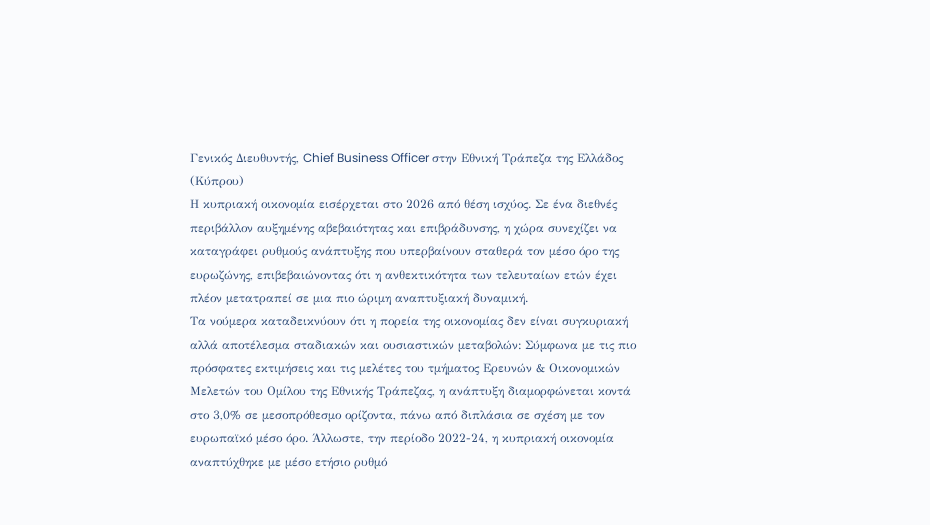Γενικός Διευθυντής, Chief Business Officer στην Εθνική Τράπεζα της Ελλάδος (Κύπρου)
Η κυπριακή οικονομία εισέρχεται στο 2026 από θέση ισχύος. Σε ένα διεθνές περιβάλλον αυξημένης αβεβαιότητας και επιβράδυνσης, η χώρα συνεχίζει να καταγράφει ρυθμούς ανάπτυξης που υπερβαίνουν σταθερά τον μέσο όρο της ευρωζώνης, επιβεβαιώνοντας ότι η ανθεκτικότητα των τελευταίων ετών έχει πλέον μετατραπεί σε μια πιο ώριμη αναπτυξιακή δυναμική.
Τα νούμερα καταδεικνύουν ότι η πορεία της οικονομίας δεν είναι συγκυριακή αλλά αποτέλεσμα σταδιακών και ουσιαστικών μεταβολών: Σύμφωνα με τις πιο πρόσφατες εκτιμήσεις και τις μελέτες του τμήματος Ερευνών & Οικονομικών Μελετών του Ομίλου της Εθνικής Τράπεζας, η ανάπτυξη διαμορφώνεται κοντά στο 3,0% σε μεσοπρόθεσμο ορίζοντα, πάνω από διπλάσια σε σχέση με τον ευρωπαϊκό μέσο όρο. Άλλωστε, την περίοδο 2022-24, η κυπριακή οικονομία αναπτύχθηκε με μέσο ετήσιο ρυθμό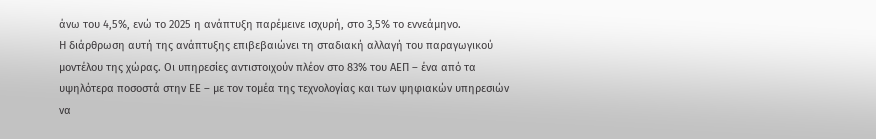άνω του 4,5%, ενώ το 2025 η ανάπτυξη παρέμεινε ισχυρή, στο 3,5% το εννεάμηνο.
Η διάρθρωση αυτή της ανάπτυξης επιβεβαιώνει τη σταδιακή αλλαγή του παραγωγικού μοντέλου της χώρας. Οι υπηρεσίες αντιστοιχούν πλέον στο 83% του ΑΕΠ – ένα από τα υψηλότερα ποσοστά στην ΕΕ – με τον τομέα της τεχνολογίας και των ψηφιακών υπηρεσιών να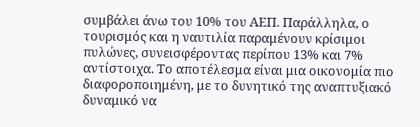συμβάλει άνω του 10% του ΑΕΠ. Παράλληλα, ο τουρισμός και η ναυτιλία παραμένουν κρίσιμοι πυλώνες, συνεισφέροντας περίπου 13% και 7% αντίστοιχα. Το αποτέλεσμα είναι μια οικονομία πιο διαφοροποιημένη, με το δυνητικό της αναπτυξιακό δυναμικό να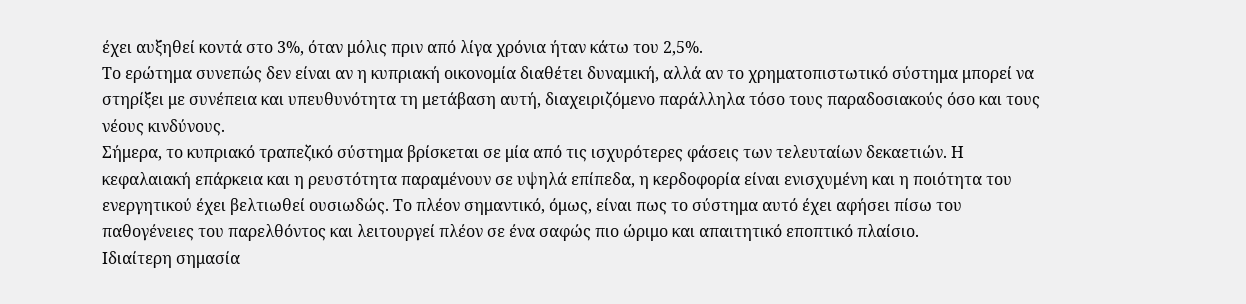έχει αυξηθεί κοντά στο 3%, όταν μόλις πριν από λίγα χρόνια ήταν κάτω του 2,5%.
Το ερώτημα συνεπώς δεν είναι αν η κυπριακή οικονομία διαθέτει δυναμική, αλλά αν το χρηματοπιστωτικό σύστημα μπορεί να στηρίξει με συνέπεια και υπευθυνότητα τη μετάβαση αυτή, διαχειριζόμενο παράλληλα τόσο τους παραδοσιακούς όσο και τους νέους κινδύνους.
Σήμερα, το κυπριακό τραπεζικό σύστημα βρίσκεται σε μία από τις ισχυρότερες φάσεις των τελευταίων δεκαετιών. Η κεφαλαιακή επάρκεια και η ρευστότητα παραμένουν σε υψηλά επίπεδα, η κερδοφορία είναι ενισχυμένη και η ποιότητα του ενεργητικού έχει βελτιωθεί ουσιωδώς. Το πλέον σημαντικό, όμως, είναι πως το σύστημα αυτό έχει αφήσει πίσω του παθογένειες του παρελθόντος και λειτουργεί πλέον σε ένα σαφώς πιο ώριμο και απαιτητικό εποπτικό πλαίσιο.
Ιδιαίτερη σημασία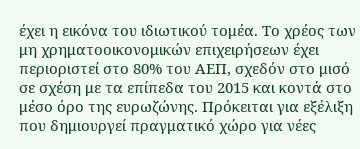έχει η εικόνα του ιδιωτικού τομέα. Το χρέος των μη χρηματοοικονομικών επιχειρήσεων έχει περιοριστεί στο 80% του ΑΕΠ, σχεδόν στο μισό σε σχέση με τα επίπεδα του 2015 και κοντά στο μέσο όρο της ευρωζώνης. Πρόκειται για εξέλιξη που δημιουργεί πραγματικό χώρο για νέες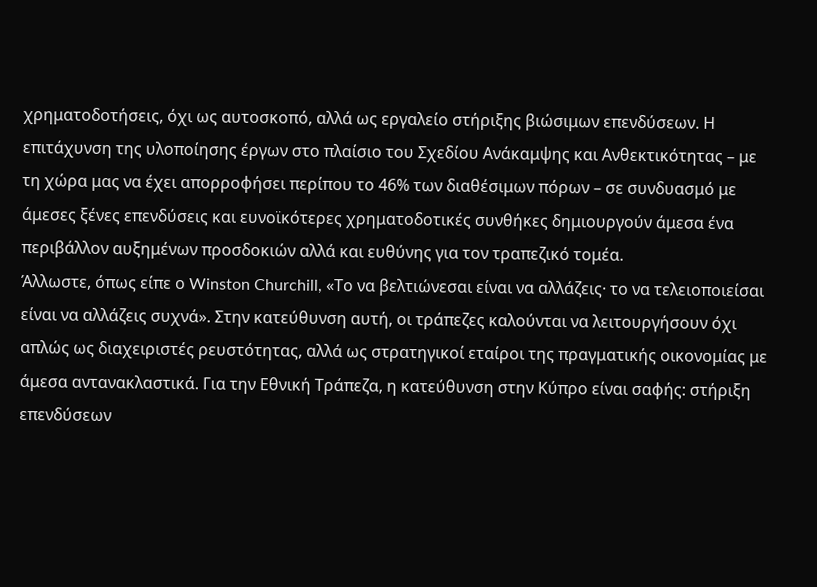χρηματοδοτήσεις, όχι ως αυτοσκοπό, αλλά ως εργαλείο στήριξης βιώσιμων επενδύσεων. Η επιτάχυνση της υλοποίησης έργων στο πλαίσιο του Σχεδίου Ανάκαμψης και Ανθεκτικότητας – με τη χώρα μας να έχει απορροφήσει περίπου το 46% των διαθέσιμων πόρων – σε συνδυασμό με άμεσες ξένες επενδύσεις και ευνοϊκότερες χρηματοδοτικές συνθήκες δημιουργούν άμεσα ένα περιβάλλον αυξημένων προσδοκιών αλλά και ευθύνης για τον τραπεζικό τομέα.
Άλλωστε, όπως είπε ο Winston Churchill, «Το να βελτιώνεσαι είναι να αλλάζεις· το να τελειοποιείσαι είναι να αλλάζεις συχνά». Στην κατεύθυνση αυτή, οι τράπεζες καλούνται να λειτουργήσουν όχι απλώς ως διαχειριστές ρευστότητας, αλλά ως στρατηγικοί εταίροι της πραγματικής οικονομίας με άμεσα αντανακλαστικά. Για την Εθνική Τράπεζα, η κατεύθυνση στην Κύπρο είναι σαφής: στήριξη επενδύσεων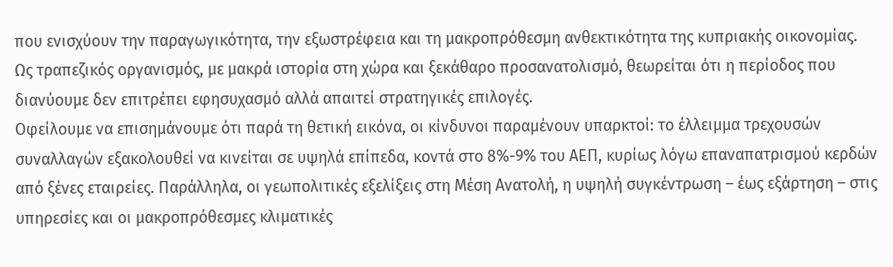που ενισχύουν την παραγωγικότητα, την εξωστρέφεια και τη μακροπρόθεσμη ανθεκτικότητα της κυπριακής οικονομίας.
Ως τραπεζικός οργανισμός, με μακρά ιστορία στη χώρα και ξεκάθαρο προσανατολισμό, θεωρείται ότι η περίοδος που διανύουμε δεν επιτρέπει εφησυχασμό αλλά απαιτεί στρατηγικές επιλογές.
Οφείλουμε να επισημάνουμε ότι παρά τη θετική εικόνα, οι κίνδυνοι παραμένουν υπαρκτοί: το έλλειμμα τρεχουσών συναλλαγών εξακολουθεί να κινείται σε υψηλά επίπεδα, κοντά στο 8%-9% του ΑΕΠ, κυρίως λόγω επαναπατρισμού κερδών από ξένες εταιρείες. Παράλληλα, οι γεωπολιτικές εξελίξεις στη Μέση Ανατολή, η υψηλή συγκέντρωση – έως εξάρτηση – στις υπηρεσίες και οι μακροπρόθεσμες κλιματικές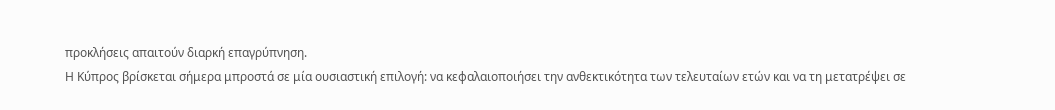προκλήσεις απαιτούν διαρκή επαγρύπνηση.
Η Κύπρος βρίσκεται σήμερα μπροστά σε μία ουσιαστική επιλογή: να κεφαλαιοποιήσει την ανθεκτικότητα των τελευταίων ετών και να τη μετατρέψει σε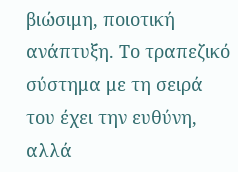βιώσιμη, ποιοτική ανάπτυξη. Το τραπεζικό σύστημα με τη σειρά του έχει την ευθύνη, αλλά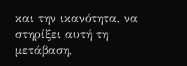και την ικανότητα, να στηρίξει αυτή τη μετάβαση,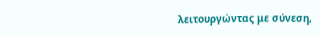λειτουργώντας με σύνεση,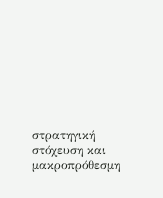στρατηγική στόχευση και μακροπρόθεσμη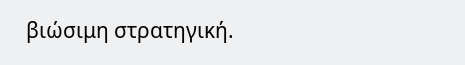βιώσιμη στρατηγική.